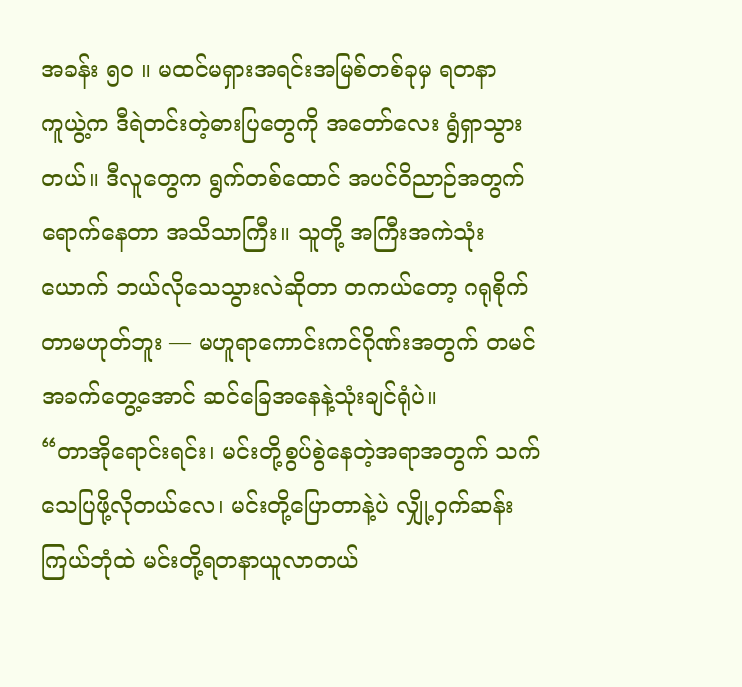အခန်း ၅၀ ။ မထင်မရှားအရင်းအမြစ်တစ်ခုမှ ရတနာ
ကူယွဲ့က ဒီရဲတင်းတဲ့ဓားပြတွေကို အတော်လေး ရွံရှာသွားတယ်။ ဒီလူတွေက ရွက်တစ်ထောင် အပင်ဝိညာဉ်အတွက် ရောက်နေတာ အသိသာကြီး။ သူတို့ အကြီးအကဲသုံးယောက် ဘယ်လိုသေသွားလဲဆိုတာ တကယ်တော့ ဂရုစိုက်တာမဟုတ်ဘူး — မဟူရာကောင်းကင်ဂိုဏ်းအတွက် တမင်အခက်တွေ့အောင် ဆင်ခြေအနေနဲ့သုံးချင်ရုံပဲ။
“တာအိုရောင်းရင်း၊ မင်းတို့စွပ်စွဲနေတဲ့အရာအတွက် သက်သေပြဖို့လိုတယ်လေ၊ မင်းတို့ပြောတာနဲ့ပဲ လျှို့ဝှက်ဆန်းကြယ်ဘုံထဲ မင်းတို့ရတနာယူလာတယ်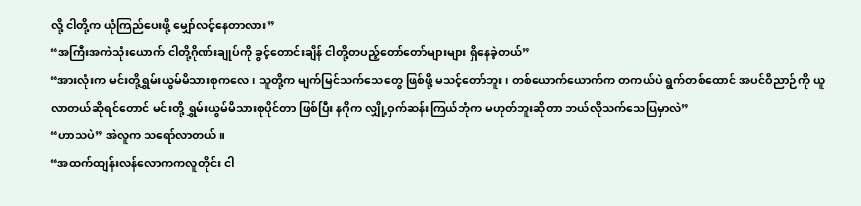လို့ ငါတို့က ယုံကြည်ပေးဖို့ မျှော်လင့်နေတာလား”
“အကြီးအကဲသုံးယောက် ငါတို့ဂိုဏ်းချုပ်ကို ခွင့်တောင်းချိန် ငါတို့တပည့်တော်တော်များများ ရှိနေခဲ့တယ်”
“အားလုံးက မင်းတို့ရွှမ်းယွမ်မိသားစုကလေ၊ သူတို့က မျက်မြင်သက်သေတွေ ဖြစ်ဖို့ မသင့်တော်ဘူး၊ တစ်ယောက်ယောက်က တကယ်ပဲ ရွက်တစ်ထောင် အပင်ဝိညာဉ်ကို ယူလာတယ်ဆိုရင်တောင် မင်းတို့ ရွှမ်းယွမ်မိသားစုပိုင်တာ ဖြစ်ပြီး နဂိုက လျှို့ဝှက်ဆန်းကြယ်ဘုံက မဟုတ်ဘူးဆိုတာ ဘယ်လိုသက်သေပြမှာလဲ”
“ဟာသပဲ” အဲလူက သရော်လာတယ်။
“အထက်ထျန်းလန်လောကကလူတိုင်း ငါ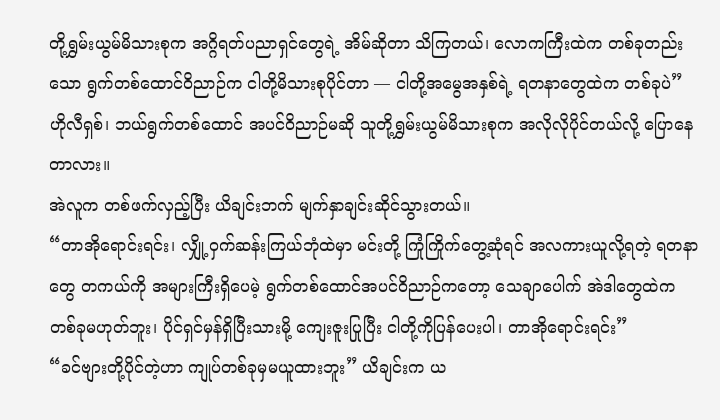တို့ရွှမ်းယွမ်မိသားစုက အဂ္ဂိရတ်ပညာရှင်တွေရဲ့ အိမ်ဆိုတာ သိကြတယ်၊ လောကကြီးထဲက တစ်ခုတည်းသော ရွက်တစ်ထောင်ဝိညာဉ်က ငါတို့မိသားစုပိုင်တာ — ငါတို့အမွေအနှစ်ရဲ့ ရတနာတွေထဲက တစ်ခုပဲ”
ဟိုလီရှစ်၊ ဘယ်ရွက်တစ်ထောင် အပင်ဝိညာဉ်မဆို သူတို့ရွှမ်းယွမ်မိသားစုက အလိုလိုပိုင်တယ်လို့ ပြောနေတာလား။
အဲလူက တစ်ဖက်လှည့်ပြီး ယိချင်းဘက် မျက်နှာချင်းဆိုင်သွားတယ်။
“တာအိုရောင်းရင်း၊ လျှို့ဝှက်ဆန်းကြယ်ဘုံထဲမှာ မင်းတို့ ကြုံကြိုက်တွေ့ဆုံရင် အလကားယူလို့ရတဲ့ ရတနာတွေ တကယ်ကို အများကြီးရှိပေမဲ့ ရွက်တစ်ထောင်အပင်ဝိညာဉ်ကတော့ သေချာပေါက် အဲဒါတွေထဲက တစ်ခုမဟုတ်ဘူး၊ ပိုင်ရှင်မှန်ရှိပြီးသားမို့ ကျေးဇူးပြုပြီး ငါတို့ကိုပြန်ပေးပါ၊ တာအိုရောင်းရင်း”
“ခင်ဗျားတို့ပိုင်တဲ့ဟာ ကျုပ်တစ်ခုမှမယူထားဘူး” ယိချင်းက ယ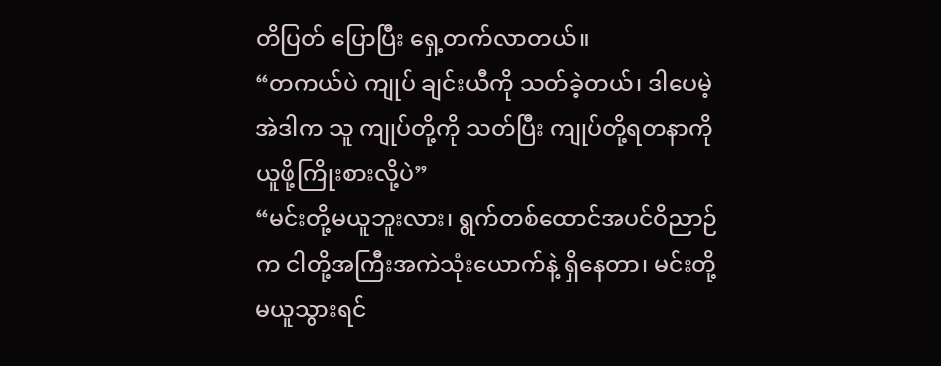တိပြတ် ပြောပြီး ရှေ့တက်လာတယ်။
“တကယ်ပဲ ကျုပ် ချင်းယီကို သတ်ခဲ့တယ်၊ ဒါပေမဲ့ အဲဒါက သူ ကျုပ်တို့ကို သတ်ပြီး ကျုပ်တို့ရတနာကို ယူဖို့ကြိုးစားလို့ပဲ”
“မင်းတို့မယူဘူးလား၊ ရွက်တစ်ထောင်အပင်ဝိညာဉ်က ငါတို့အကြီးအကဲသုံးယောက်နဲ့ ရှိနေတာ၊ မင်းတို့မယူသွားရင်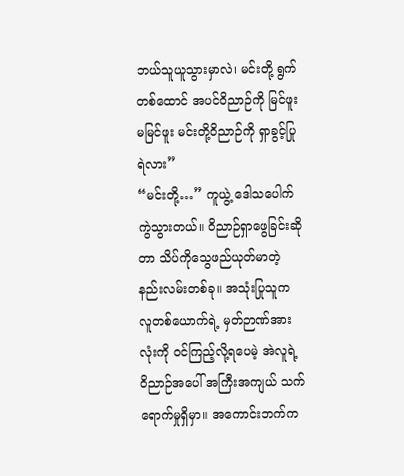ဘယ်သူယူသွားမှာလဲ၊ မင်းတို့ ရွက်တစ်ထောင် အပင်ဝိညာဉ်ကို မြင်ဖူးမမြင်ဖူး မင်းတို့ဝိညာဉ်ကို ရှာခွင့်ပြုရဲလား”
“မင်းတို့…” ကူယွဲ့ ဒေါသပေါက်ကွဲသွားတယ်။ ဝိညာဉ်ရှာဖွေခြင်းဆိုတာ သိပ်ကိုသွေဖည်ယုတ်မာတဲ့ နည်းလမ်းတစ်ခု။ အသုံးပြုသူက လူတစ်ယောက်ရဲ့ မှတ်ဉာဏ်အားလုံးကို ဝင်ကြည့်လို့ရပေမဲ့ အဲလူရဲ့ဝိညာဉ်အပေါ် အကြီးအကျယ် သက်ရောက်မှုရှိမှာ။ အကောင်းဘက်က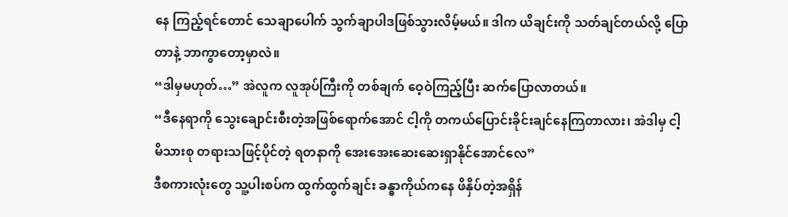နေ ကြည့်ရင်တောင် သေချာပေါက် သွက်ချာပါဒဖြစ်သွားလိမ့်မယ်။ ဒါက ယိချင်းကို သတ်ချင်တယ်လို့ ပြောတာနဲ့ ဘာကွာတော့မှာလဲ။
“ဒါမှမဟုတ်…” အဲလူက လူအုပ်ကြီးကို တစ်ချက် ဝေ့ဝဲကြည့်ပြီး ဆက်ပြောလာတယ်။
“ဒီနေရာကို သွေးချောင်းစီးတဲ့အဖြစ်ရောက်အောင် ငါ့ကို တကယ်ပြောင်းခိုင်းချင်နေကြတာလား၊ အဲဒါမှ ငါ့မိသားစု တရားသဖြင့်ပိုင်တဲ့ ရတနာကို အေးအေးဆေးဆေးရှာနိုင်အောင်လေ”
ဒီစကားလုံးတွေ သူ့ပါးစပ်က ထွက်ထွက်ချင်း ခန္ဓာကိုယ်ကနေ ဖိနှိပ်တဲ့အရှိန်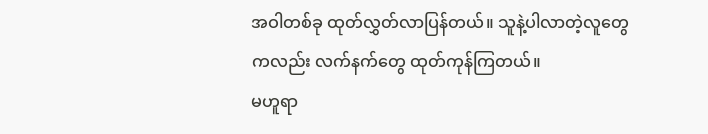အဝါတစ်ခု ထုတ်လွှတ်လာပြန်တယ်။ သူနဲ့ပါလာတဲ့လူတွေကလည်း လက်နက်တွေ ထုတ်ကုန်ကြတယ်။
မဟူရာ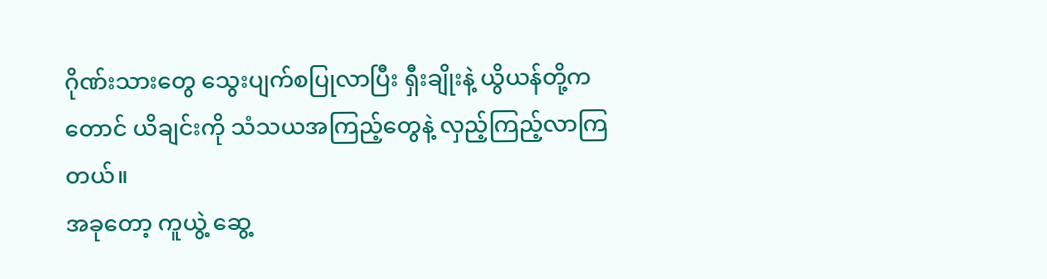ဂိုဏ်းသားတွေ သွေးပျက်စပြုလာပြီး ရှီးချိုးနဲ့ ယွိယန်တို့ကတောင် ယိချင်းကို သံသယအကြည့်တွေနဲ့ လှည့်ကြည့်လာကြတယ်။
အခုတော့ ကူယွဲ့ ဆွေ့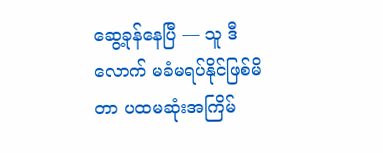ဆွေ့ခုန်နေပြီ — သူ ဒီလောက် မခံမရပ်နိုင်ဖြစ်မိတာ ပထမဆုံးအကြိမ်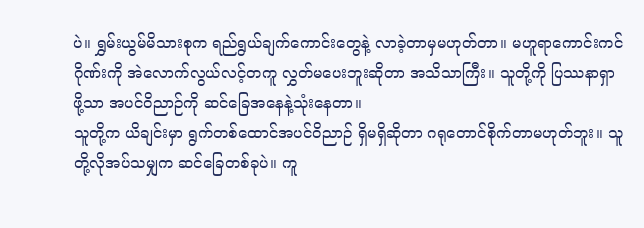ပဲ။ ရွှမ်းယွမ်မိသားစုက ရည်ရွယ်ချက်ကောင်းတွေနဲ့ လာခဲ့တာမှမဟုတ်တာ။ မဟူရာကောင်းကင်ဂိုဏ်းကို အဲလောက်လွယ်လင့်တကူ လွှတ်မပေးဘူးဆိုတာ အသိသာကြီး။ သူတို့ကို ပြဿနာရှာဖို့သာ အပင်ဝိညာဉ်ကို ဆင်ခြေအနေနဲ့သုံးနေတာ။
သူတို့က ယိချင်းမှာ ရွက်တစ်ထောင်အပင်ဝိညာဉ် ရှိမရှိဆိုတာ ဂရုတောင်စိုက်တာမဟုတ်ဘူး။ သူတို့လိုအပ်သမျှက ဆင်ခြေတစ်ခုပဲ။ ကူ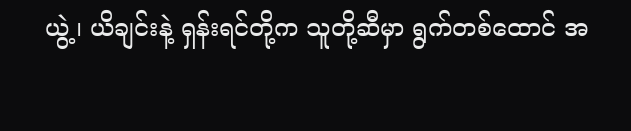ယွဲ့၊ ယိချင်းနဲ့ ရှန်းရင်တို့က သူတို့ဆီမှာ ရွက်တစ်ထောင် အ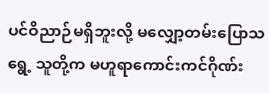ပင်ဝိညာဉ်မရှိဘူးလို့ မလျှော့တမ်းပြောသရွေ့ သူတို့က မဟူရာကောင်းကင်ဂိုဏ်း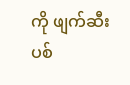ကို ဖျက်ဆီးပစ်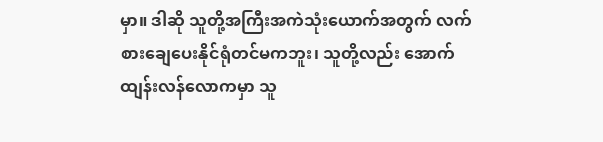မှာ။ ဒါဆို သူတို့အကြီးအကဲသုံးယောက်အတွက် လက်စားချေပေးနိုင်ရုံတင်မကဘူး၊ သူတို့လည်း အောက်ထျန်းလန်လောကမှာ သူ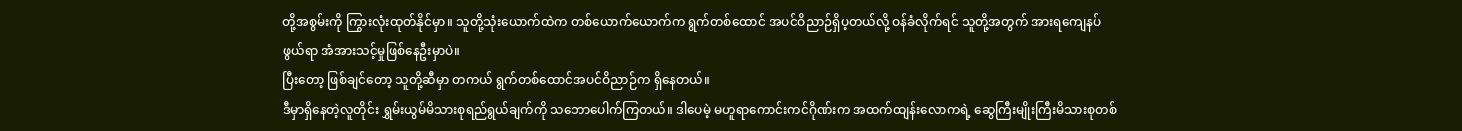တို့အစွမ်းကို ကြွားလုံးထုတ်နိုင်မှာ။ သူတို့သုံးယောက်ထဲက တစ်ယောက်ယောက်က ရွက်တစ်ထောင် အပင်ဝိညာဉ်ရှိပ့တယ်လို့ ဝန်ခံလိုက်ရင် သူတို့အတွက် အားရကျေနပ်ဖွယ်ရာ အံအားသင့်မှုဖြစ်နေဦးမှာပဲ။
ပြီးတော့ ဖြစ်ချင်တော့ သူတို့ဆီမှာ တကယ် ရွက်တစ်ထောင်အပင်ဝိညာဉ်က ရှိနေတယ်။
ဒီမှာရှိနေတဲ့လူတိုင်း ရွှမ်းယွမ်မိသားစုရည်ရွယ်ချက်ကို သဘောပေါက်ကြတယ်။ ဒါပေမဲ့ မဟူရာကောင်းကင်ဂိုဏ်းက အထက်ထျန်းလောကရဲ့ ဆွေကြီးမျိုးကြီးမိသားစုတစ်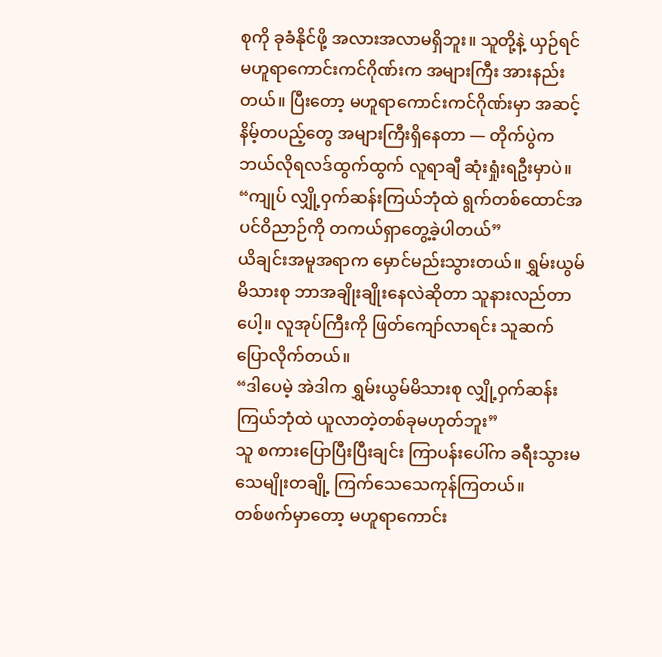စုကို ခုခံနိုင်ဖို့ အလားအလာမရှိဘူး။ သူတို့နဲ့ ယှဉ်ရင် မဟူရာကောင်းကင်ဂိုဏ်းက အများကြီး အားနည်းတယ်။ ပြီးတော့ မဟူရာကောင်းကင်ဂိုဏ်းမှာ အဆင့်နိမ့်တပည့်တွေ အများကြီးရှိနေတာ — တိုက်ပွဲက ဘယ်လိုရလဒ်ထွက်ထွက် လူရာချီ ဆုံးရှုံးရဦးမှာပဲ။
“ကျုပ် လျှို့ဝှက်ဆန်းကြယ်ဘုံထဲ ရွက်တစ်ထောင်အပင်ဝိညာဉ်ကို တကယ်ရှာတွေ့ခဲ့ပါတယ်”
ယိချင်းအမူအရာက မှောင်မည်းသွားတယ်။ ရွှမ်းယွမ်မိသားစု ဘာအချိုးချိုးနေလဲဆိုတာ သူနားလည်တာပေါ့။ လူအုပ်ကြီးကို ဖြတ်ကျော်လာရင်း သူဆက်ပြောလိုက်တယ်။
“ဒါပေမဲ့ အဲဒါက ရွှမ်းယွမ်မိသားစု လျှို့ဝှက်ဆန်းကြယ်ဘုံထဲ ယူလာတဲ့တစ်ခုမဟုတ်ဘူး”
သူ စကားပြောပြီးပြီးချင်း ကြာပန်းပေါ်က ခရီးသွားမသေမျိုးတချို့ ကြက်သေသေကုန်ကြတယ်။
တစ်ဖက်မှာတော့ မဟူရာကောင်း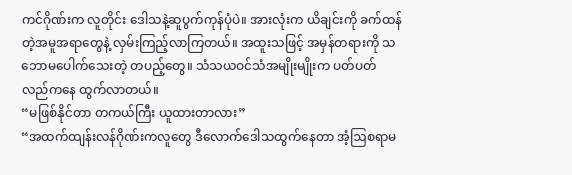ကင်ဂိုဏ်းက လူတိုင်း ဒေါသနဲ့ဆူပွက်ကုန်ပုံပဲ။ အားလုံးက ယိချင်းကို ခက်ထန်တဲ့အမူအရာတွေနဲ့ လှမ်းကြည့်လာကြတယ်။ အထူးသဖြင့် အမှန်တရားကို သဘောမပေါက်သေးတဲ့ တပည့်တွေ။ သံသယဝင်သံအမျိုးမျိုးက ပတ်ပတ်လည်ကနေ ထွက်လာတယ်။
“မဖြစ်နိုင်တာ တကယ်ကြီး ယူထားတာလား”
“အထက်ထျန်းလန်ဂိုဏ်းကလူတွေ ဒီလောက်ဒေါသထွက်နေတာ အံ့ဩစရာမ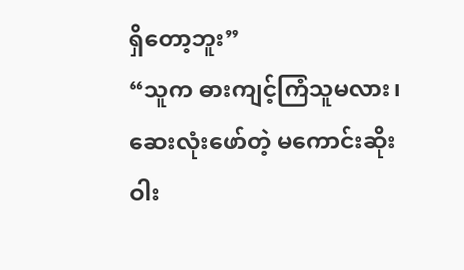ရှိတော့ဘူး”
“သူက ဓားကျင့်ကြံသူမလား၊ ဆေးလုံးဖော်တဲ့ မကောင်းဆိုးဝါး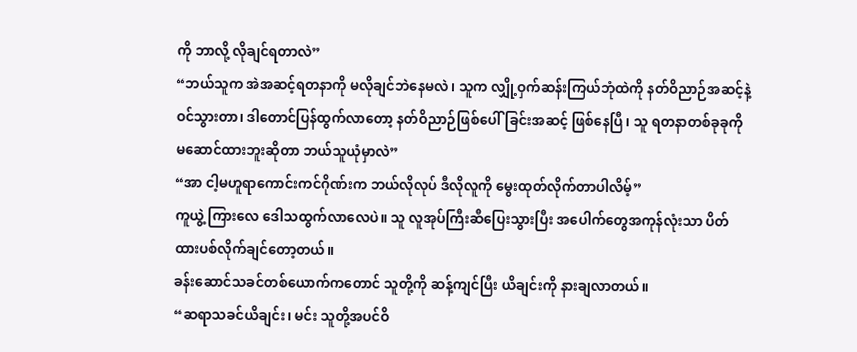ကို ဘာလို့ လိုချင်ရတာလဲ”
“ဘယ်သူက အဲအဆင့်ရတနာကို မလိုချင်ဘဲနေမလဲ၊ သူက လျှို့ဝှက်ဆန်းကြယ်ဘုံထဲကို နတ်ဝိညာဉ်အဆင့်နဲ့ ဝင်သွားတာ၊ ဒါတောင်ပြန်ထွက်လာတော့ နတ်ဝိညာဉ်ဖြစ်ပေါ်ခြင်းအဆင့် ဖြစ်နေပြီ၊ သူ ရတနာတစ်ခုခုကို မဆောင်ထားဘူးဆိုတာ ဘယ်သူယုံမှာလဲ”
“အာ ငါ့မဟူရာကောင်းကင်ဂိုဏ်းက ဘယ်လိုလုပ် ဒီလိုလူကို မွေးထုတ်လိုက်တာပါလိမ့်”
ကူယွဲ့ ကြားလေ ဒေါသထွက်လာလေပဲ။ သူ လူအုပ်ကြီးဆီပြေးသွားပြီး အပေါက်တွေအကုန်လုံးသာ ပိတ်ထားပစ်လိုက်ချင်တော့တယ်။
ခန်းဆောင်သခင်တစ်ယောက်ကတောင် သူတို့ကို ဆန့်ကျင်ပြီး ယိချင်းကို နားချလာတယ်။
“ဆရာသခင်ယိချင်း၊ မင်း သူတို့အပင်ဝိ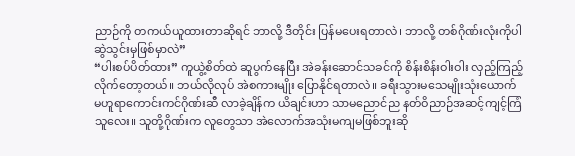ညာဉ်ကို တကယ်ယူထားတာဆိုရင် ဘာလို့ ဒီတိုင်း ပြန်မပေးရတာလဲ၊ ဘာလို့ တစ်ဂိုဏ်းလုံးကိုပါ ဆွဲသွင်းမှဖြစ်မှာလဲ”
“ပါးစပ်ပိတ်ထား” ကူယွဲ့စိတ်ထဲ ဆူပွက်နေပြီး အဲခန်းဆောင်သခင်ကို စိန်းစိန်းဝါးဝါး လှည့်ကြည့်လိုက်တော့တယ်။ ဘယ်လိုလုပ် အဲစကားမျိုး ပြောနိုင်ရတာလဲ။ ခရီးသွားမသေမျိုးသုံးယောက် မဟူရာကောင်းကင်ဂိုဏ်းဆီ လာခဲ့ချိန်က ယိချင်းဟာ သာမညောင်ည နတ်ဝိညာဉ်အဆင့်ကျင့်ကြံသူလေး။ သူတို့ဂိုဏ်းက လူတွေသာ အဲလောက်အသုံးမကျမဖြစ်ဘူးဆို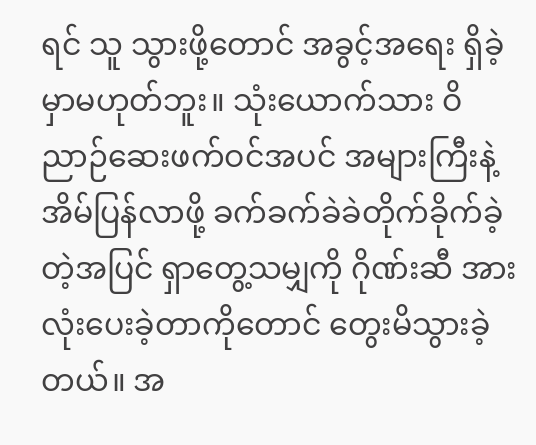ရင် သူ သွားဖို့တောင် အခွင့်အရေး ရှိခဲ့မှာမဟုတ်ဘူး။ သုံးယောက်သား ဝိညာဉ်ဆေးဖက်ဝင်အပင် အများကြီးနဲ့ အိမ်ပြန်လာဖို့ ခက်ခက်ခဲခဲတိုက်ခိုက်ခဲ့တဲ့အပြင် ရှာတွေ့သမျှကို ဂိုဏ်းဆီ အားလုံးပေးခဲ့တာကိုတောင် တွေးမိသွားခဲ့တယ်။ အ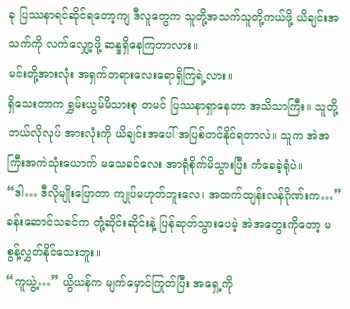ခု ပြဿနာရင်ဆိုင်ရတော့ကျ ဒီလူတွေက သူတို့အသက်သူတို့ကယ်ဖို့ ယိချင်းအသက်ကို လက်လျှော့ဖို့ ဆန္ဒရှိနေကြတာလား။
မင်းတို့အားလုံး အရှက်တရားလေးရောရှိကြရဲ့လား။
ရှိသေးတာက ရွှမ်းယွမ်မိသားစု တမင် ပြဿနာရှာနေတာ အသိသာကြီး။ သူတို့ဘယ်လိုလုပ် အားလုံးကို ယိချင်းအပေါ် အပြစ်တင်နိုင်ရတာလဲ။ သူက အဲအကြီးအကဲသုံးယောက် မသေခင်လေး အာရုံစိုက်မိသွားပြီး ကံခေခဲ့ရုံပဲ။
“ဒါ… ဒီလိုမျိုးပြောတာ ကျုပ်မဟုတ်ဘူးလေ၊ အထက်ထျန်းလန်ဂိုဏ်းက…” ခန်းဆောင်သခင်က တုံ့ဆိုင်းဆိုင်းနဲ့ ပြန်ဆုတ်သွားပေမဲ့ အဲအတွေးကိုတော့ မစွန့်လွှတ်နိုင်သေးဘူး။
“ကူယွဲ့…” ယွိယန်က မျက်မှောင်ကြုတ်ပြီး အရှေ့ကို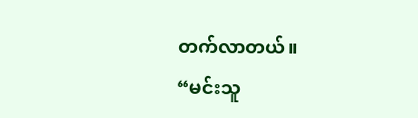တက်လာတယ်။
“မင်းသူ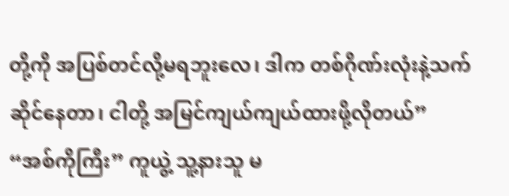တို့ကို အပြစ်တင်လို့မရဘူးလေ၊ ဒါက တစ်ဂိုဏ်းလုံးနဲ့သက်ဆိုင်နေတာ၊ ငါတို့ အမြင်ကျယ်ကျယ်ထားဖို့လိုတယ်”
“အစ်ကိုကြီး” ကူယွဲ့ သူ့နားသူ မ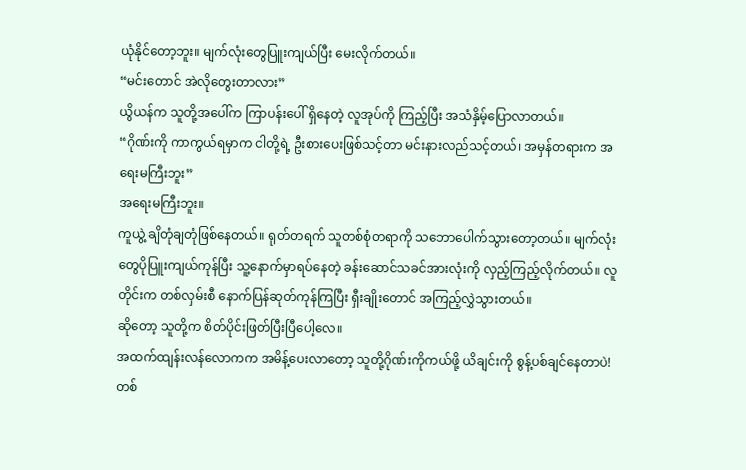ယုံနိုင်တော့ဘူး။ မျက်လုံးတွေပြူးကျယ်ပြီး မေးလိုက်တယ်။
“မင်းတောင် အဲလိုတွေးတာလား”
ယွိယန်က သူတို့အပေါ်က ကြာပန်းပေါ် ရှိနေတဲ့ လူအုပ်ကို ကြည့်ပြီး အသံနှိမ့်ပြောလာတယ်။
“ဂိုဏ်းကို ကာကွယ်ရမှာက ငါတို့ရဲ့ ဦးစားပေးဖြစ်သင့်တာ မင်းနားလည်သင့်တယ်၊ အမှန်တရားက အရေးမကြီးဘူး”
အရေးမကြီးဘူး။
ကူယွဲ့ ချိတုံချတုံဖြစ်နေတယ်။ ရုတ်တရက် သူတစ်စုံတရာကို သဘောပေါက်သွားတော့တယ်။ မျက်လုံးတွေပိုပြူးကျယ်ကုန်ပြီး သူ့နောက်မှာရပ်နေတဲ့ ခန်းဆောင်သခင်အားလုံးကို လှည့်ကြည့်လိုက်တယ်။ လူတိုင်းက တစ်လှမ်းစီ နောက်ပြန်ဆုတ်ကုန်ကြပြီး ရှီးချိုးတောင် အကြည့်လွှဲသွားတယ်။
ဆိုတော့ သူတို့က စိတ်ပိုင်းဖြတ်ပြီးပြီပေါ့လေ။
အထက်ထျန်းလန်လောကက အမိန့်ပေးလာတော့ သူတို့ဂိုဏ်းကိုကယ်ဖို့ ယိချင်းကို စွန့်ပစ်ချင်နေတာပဲ! တစ်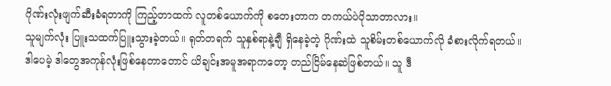ဂိုဏ်းလုံးဖျက်ဆီးခံရတာကို ကြည့်တာထက် လူတစ်ယောက်ကို စတေးတာက တကယ်ပဲပိုသာတာလား။
သူမျက်လုံး ပြူးသထက်ပြူးသွားခဲ့တယ်။ ရုတ်တရက် သူနှစ်ရာနဲ့ချီ ရှိနေခဲ့တဲ့ ဂိုဏ်းထဲ သူစိမ်းတစ်ယောက်လို ခံစားလိုက်ရတယ်။
ဒါပေမဲ့ ဒါတွေအကုန်လုံးဖြစ်နေတာတောင် ယိချင်းအမူအရာကတော့ တည်ငြိမ်နေဆဲဖြစ်တယ်။ သူ ဒီ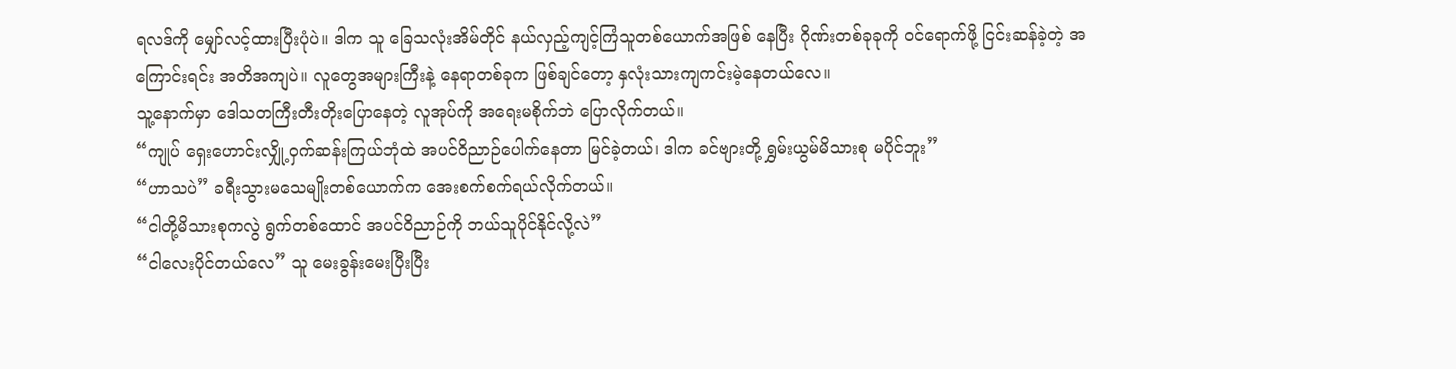ရလဒ်ကို မျှော်လင့်ထားပြီးပုံပဲ။ ဒါက သူ ခြေသလုံးအိမ်တိုင် နယ်လှည့်ကျင့်ကြံသူတစ်ယောက်အဖြစ် နေပြီး ဂိုဏ်းတစ်ခုခုကို ဝင်ရောက်ဖို့ ငြင်းဆန်ခဲ့တဲ့ အကြောင်းရင်း အတိအကျပဲ။ လူတွေအများကြီးနဲ့ နေရာတစ်ခုက ဖြစ်ချင်တော့ နှလုံးသားကျကင်းမဲ့နေတယ်လေ။
သူ့နောက်မှာ ဒေါသတကြီးတီးတိုးပြောနေတဲ့ လူအုပ်ကို အရေးမစိုက်ဘဲ ပြောလိုက်တယ်။
“ကျုပ် ရှေးဟောင်းလျှို့ဝှက်ဆန်းကြယ်ဘုံထဲ အပင်ဝိညာဉ်ပေါက်နေတာ မြင်ခဲ့တယ်၊ ဒါက ခင်ဗျားတို့ ရွှမ်းယွမ်မိသားစု မပိုင်ဘူး”
“ဟာသပဲ” ခရီးသွားမသေမျိုးတစ်ယောက်က အေးစက်စက်ရယ်လိုက်တယ်။
“ငါတို့မိသားစုကလွဲ ရွက်တစ်ထောင် အပင်ဝိညာဉ်ကို ဘယ်သူပိုင်နိုင်လို့လဲ”
“ငါလေးပိုင်တယ်လေ” သူ မေးခွန်းမေးပြီးပြီး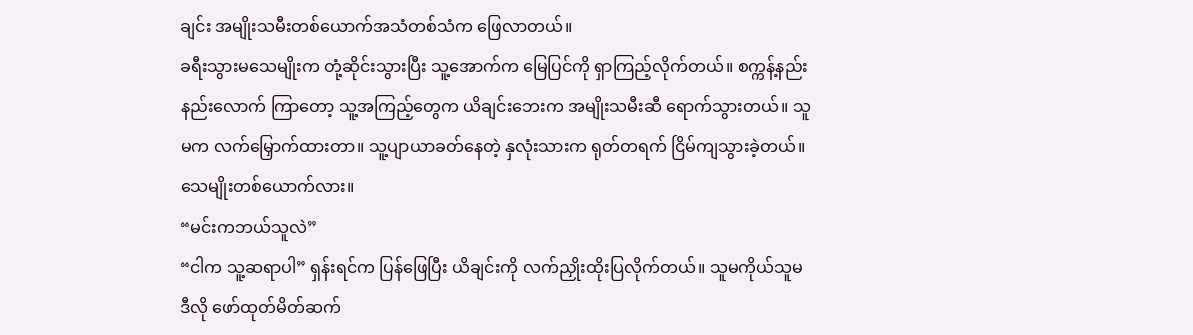ချင်း အမျိုးသမီးတစ်ယောက်အသံတစ်သံက ဖြေလာတယ်။
ခရီးသွားမသေမျိုးက တုံ့ဆိုင်းသွားပြီး သူ့အောက်က မြေပြင်ကို ရှာကြည့်လိုက်တယ်။ စက္ကန့်နည်းနည်းလောက် ကြာတော့ သူ့အကြည့်တွေက ယိချင်းဘေးက အမျိုးသမီးဆီ ရောက်သွားတယ်။ သူမက လက်မြှောက်ထားတာ။ သူ့ပျာယာခတ်နေတဲ့ နှလုံးသားက ရုတ်တရက် ငြိမ်ကျသွားခဲ့တယ်။
သေမျိုးတစ်ယောက်လား။
“မင်းကဘယ်သူလဲ”
“ငါက သူ့ဆရာပါ” ရှန်းရင်က ပြန်ဖြေပြီး ယိချင်းကို လက်ညှိုးထိုးပြလိုက်တယ်။ သူမကိုယ်သူမ ဒီလို ဖော်ထုတ်မိတ်ဆက်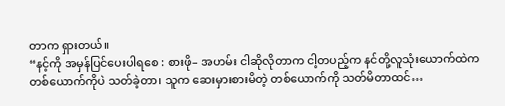တာက ရှားတယ်။
“နင့်ကို အမှန်ပြင်ပေးပါရစေ : စားဖို– အဟမ်း ငါဆိုလိုတာက ငါ့တပည့်က နင်တို့လူသုံးယောက်ထဲက တစ်ယောက်ကိုပဲ သတ်ခဲ့တာ၊ သူက ဆေးမှားစားမိတဲ့ တစ်ယောက်ကို သတ်မိတာထင်…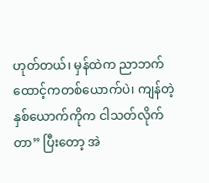ဟုတ်တယ်၊ မှန်ထဲက ညာဘက်ထောင့်ကတစ်ယောက်ပဲ၊ ကျန်တဲ့နှစ်ယောက်ကိုက ငါသတ်လိုက်တာ” ပြီးတော့ အဲ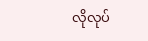လိုလုပ်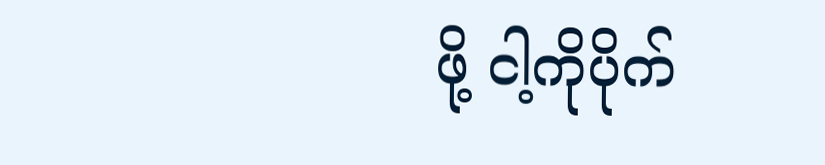ဖို့ ငါ့ကိုပိုက်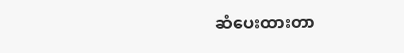ဆံပေးထားတာ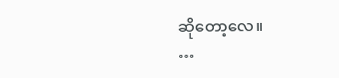ဆိုတော့လေ။
…